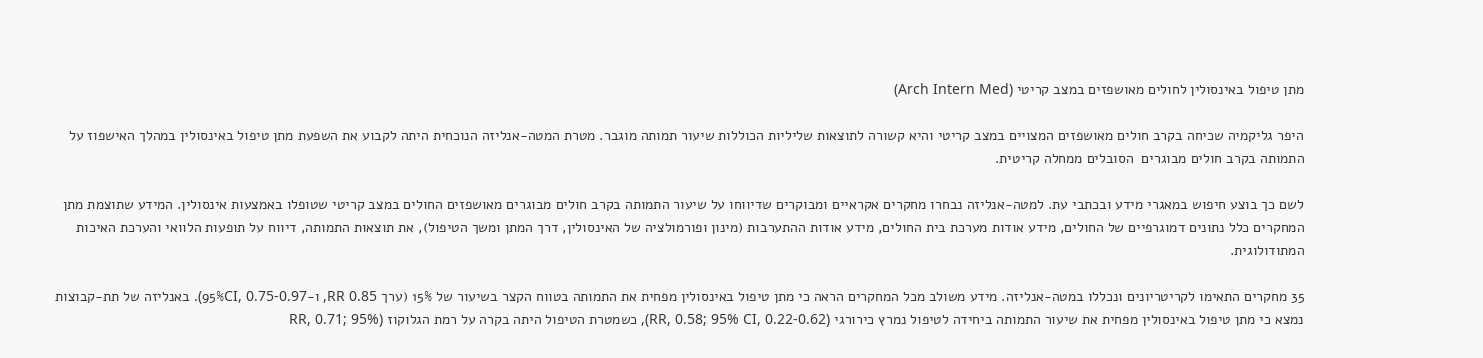מתן טיפול באינסולין לחולים מאושפזים במצב קריטי (Arch Intern Med)

היפר גליקמיה שכיחה בקרב חולים מאושפזים המצויים במצב קריטי והיא קשורה לתוצאות שליליות הכוללות שיעור תמותה מוגבר. מטרת המטה-אנליזה הנוכחית היתה לקבוע את השפעת מתן טיפול באינסולין במהלך האישפוז על התמותה בקרב חולים מבוגרים  הסובלים ממחלה קריטית.

לשם כך בוצע חיפוש במאגרי מידע ובכתבי עת. למטה-אנליזה נבחרו מחקרים אקראיים ומבוקרים שדיווחו על שיעור התמותה בקרב חולים מבוגרים מאושפזים החולים במצב קריטי שטופלו באמצעות אינסולין. המידע שתוצמת מתן המחקרים כלל נתונים דמוגרפיים של החולים, מידע אודות מערכת בית החולים, מידע אודות ההתערבות (מינון ופורמולציה של האינסולין, דרך המתן ומשך הטיפול), את תוצאות התמותה, דיווח על תופעות הלוואי והערכת האיכות המתודולוגית.

35 מחקרים התאימו לקריטריונים ונכללו במטה-אנליזה. מידע משולב מכל המחקרים הראה כי מתן טיפול באינסולין מפחית את התמותה בטווח הקצר בשיעור של 15% (ערך RR 0.85, ו-95%CI, 0.75-0.97). באנליזה של תת-קבוצות נמצא כי מתן טיפול באינסולין מפחית את שיעור התמותה ביחידה לטיפול נמרץ כירורגי (RR, 0.58; 95% CI, 0.22-0.62), כשמטרת הטיפול היתה בקרה על רמת הגלוקוז (RR, 0.71; 95%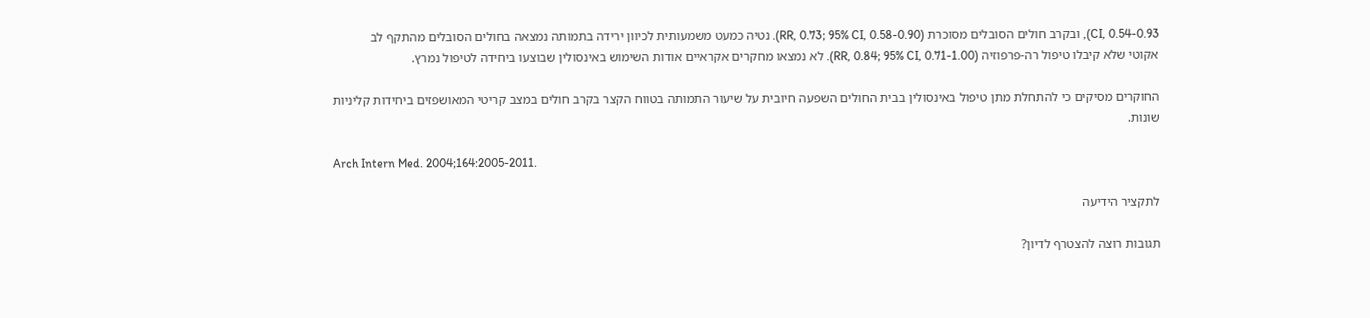CI, 0.54-0.93), ובקרב חולים הסובלים מסוכרת (RR, 0.73; 95% CI, 0.58-0.90). נטיה כמעט משמעותית לכיוון ירידה בתמותה נמצאה בחולים הסובלים מהתקף לב אקוטי שלא קיבלו טיפול רה-פרפוזיה (RR, 0.84; 95% CI, 0.71-1.00). לא נמצאו מחקרים אקראיים אודות השימוש באינסולין שבוצעו ביחידה לטיפול נמרץ.

החוקרים מסיקים כי להתחלת מתן טיפול באינסולין בבית החולים השפעה חיובית על שיעור התמותה בטווח הקצר בקרב חולים במצב קריטי המאושפזים ביחידות קליניות שונות.

Arch Intern Med. 2004;164:2005-2011.

לתקציר הידיעה

תגובות רוצה להצטרף לדיון?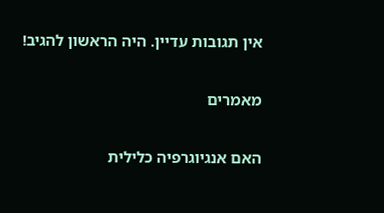אין תגובות עדיין. היה הראשון להגיב!

מאמרים

האם אנגיוגרפיה כלילית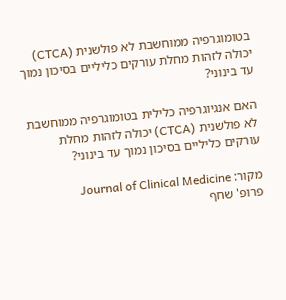בטומוגרפיה ממוחשבת לא פולשנית (CTCA) יכולה לזהות מחלת עורקים כליליים בסיכון נמוך עד בינוני?

האם אנגיוגרפיה כלילית בטומוגרפיה ממוחשבת לא פולשנית (CTCA) יכולה לזהות מחלת עורקים כליליים בסיכון נמוך עד בינוני?

מקור: Journal of Clinical Medicine
פרופ' שחף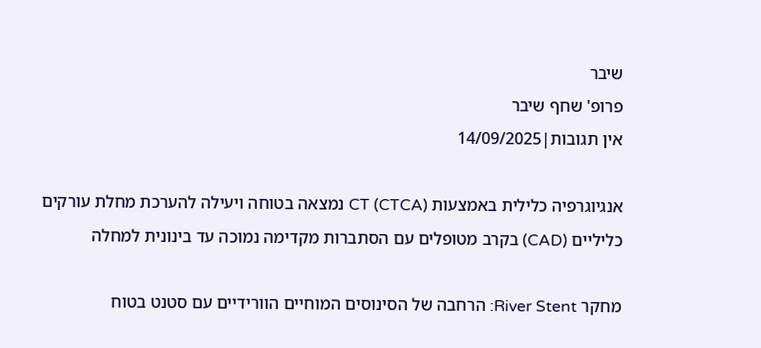שיבר
פרופ' שחף שיבר
אין תגובות|14/09/2025

אנגיוגרפיה כלילית באמצעות CT (CTCA) נמצאה בטוחה ויעילה להערכת מחלת עורקים כליליים (CAD) בקרב מטופלים עם הסתברות מקדימה נמוכה עד בינונית למחלה

מחקר River Stent: הרחבה של הסינוסים המוחיים הוורידיים עם סטנט בטוח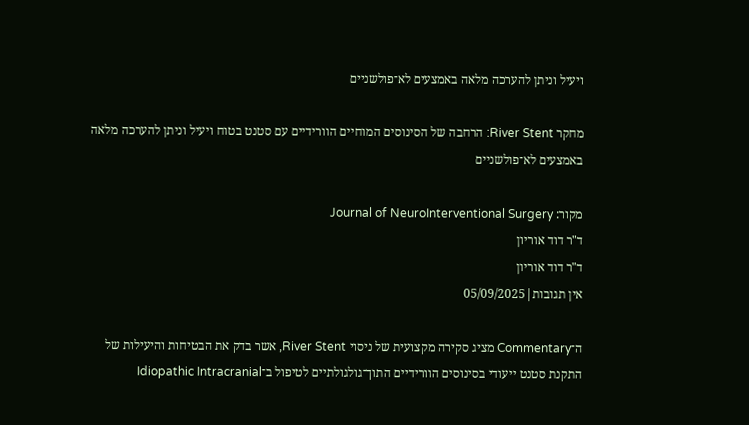ויעיל וניתן להערכה מלאה באמצעים לא־פולשניים

מחקר River Stent: הרחבה של הסינוסים המוחיים הוורידיים עם סטנט בטוח ויעיל וניתן להערכה מלאה באמצעים לא־פולשניים

מקור: Journal of NeuroInterventional Surgery
ד"ר דוד אוריון
ד"ר דוד אוריון
אין תגובות|05/09/2025

ה־Commentary מציג סקירה מקצועית של ניסוי River Stent, אשר בדק את הבטיחות והיעילות של התקנת סטנט ייעודי בסינוסים הוורידיים התוך־גולגולתיים לטיפול ב־Idiopathic Intracranial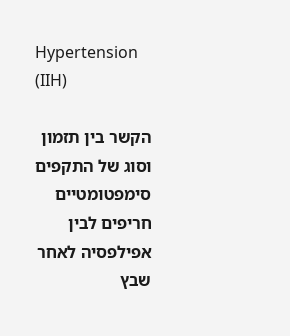Hypertension (IIH)

הקשר בין תזמון וסוג של התקפים סימפטומטיים חריפים לבין אפילפסיה לאחר שבץ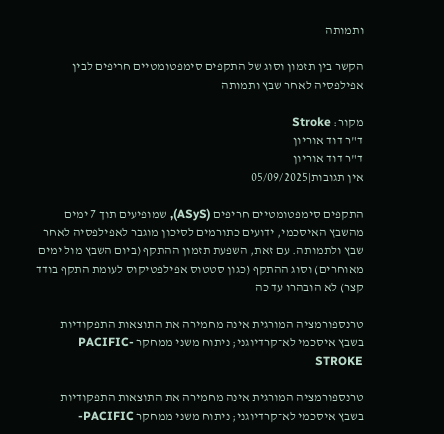ותמותה

הקשר בין תזמון וסוג של התקפים סימפטומטיים חריפים לבין אפילפסיה לאחר שבץ ותמותה

מקור: Stroke
ד"ר דוד אוריון
ד"ר דוד אוריון
אין תגובות|05/09/2025

התקפים סימפטומטיים חריפים (ASyS), שמופיעים תוך 7 ימים מהשבץ האיסכמי, ידועים כתורמים לסיכון מוגבר לאפילפסיה לאחר שבץ ולתמותה. עם זאת, השפעת תזמון ההתקף (ביום השבץ מול ימים מאוחרים) וסוג ההתקף (כגון סטטוס אפילפטיקוס לעומת התקף בודד קצר) לא הובהרו עד כה

טרנספורמציה המורגית אינה מחמירה את התוצאות התפקודיות בשבץ איסכמי לא־קרדיוגני; ניתוח משני ממחקר PACIFIC-STROKE

טרנספורמציה המורגית אינה מחמירה את התוצאות התפקודיות בשבץ איסכמי לא־קרדיוגני; ניתוח משני ממחקר PACIFIC-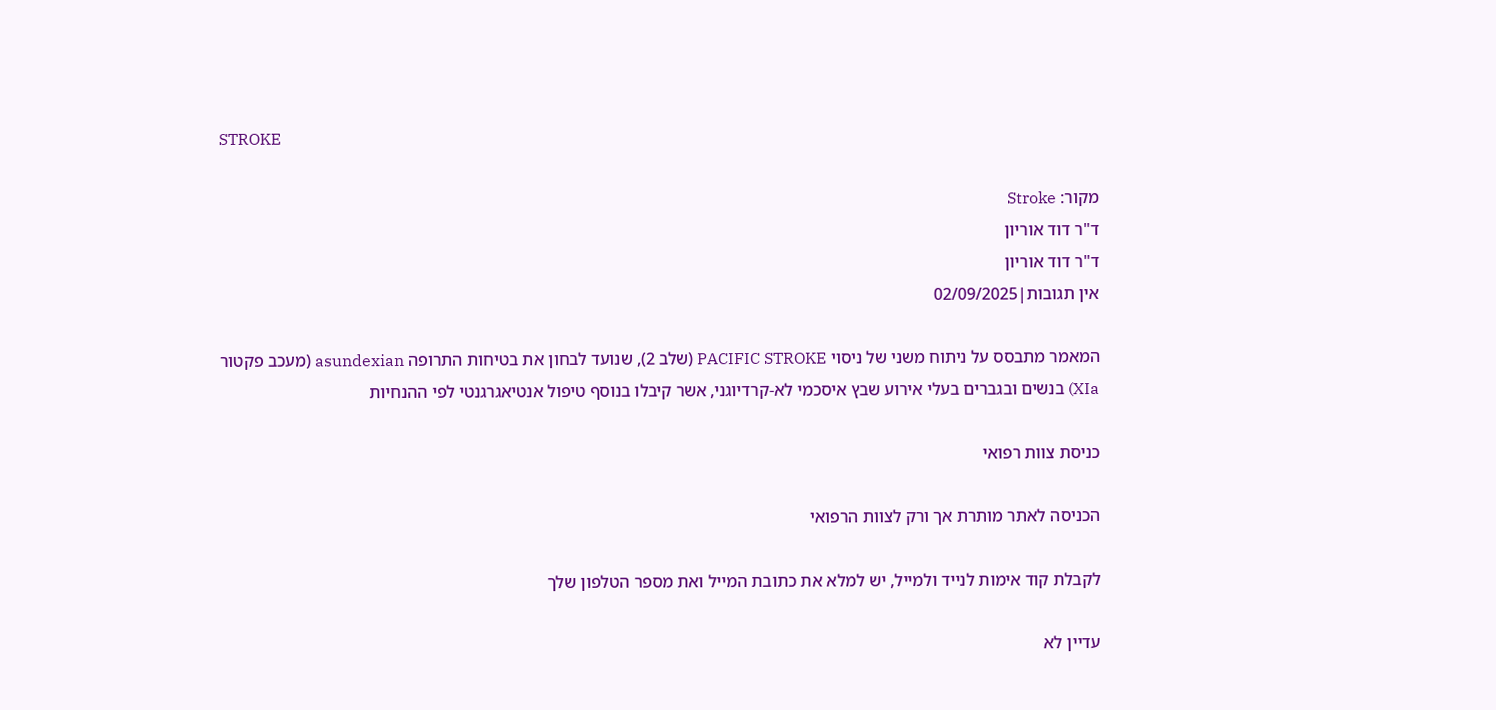STROKE

מקור: Stroke
ד"ר דוד אוריון
ד"ר דוד אוריון
אין תגובות|02/09/2025

המאמר מתבסס על ניתוח משני של ניסוי PACIFIC STROKE (שלב 2), שנועד לבחון את בטיחות התרופה asundexian (מעכב פקטור XIa) בנשים ובגברים בעלי אירוע שבץ איסכמי לא-קרדיוגני, אשר קיבלו בנוסף טיפול אנטיאגרגנטי לפי ההנחיות

כניסת צוות רפואי

הכניסה לאתר מותרת אך ורק לצוות הרפואי

לקבלת קוד אימות לנייד ולמייל, יש למלא את כתובת המייל ואת מספר הטלפון שלך

עדיין לא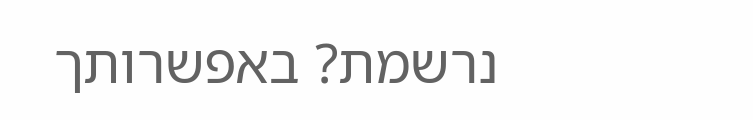נרשמת? באפשרותך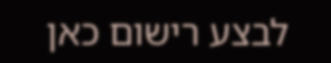לבצע רישום כאן